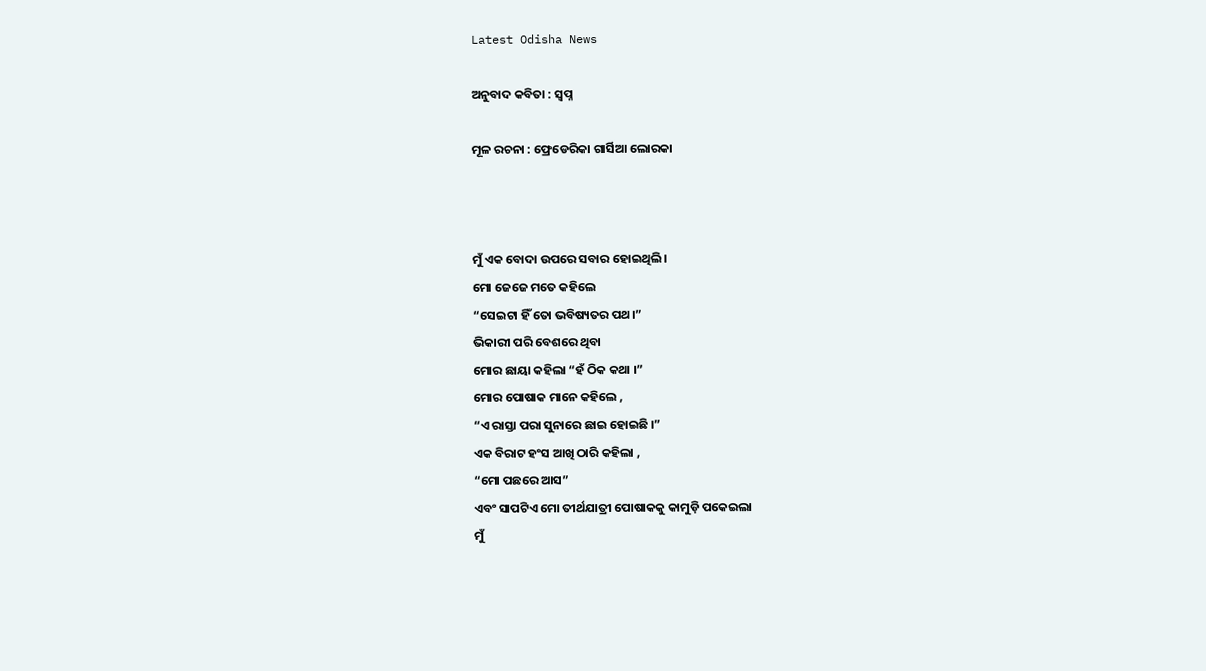Latest Odisha News

ଅନୁବାଦ କବିତା : ସ୍ୱପ୍ନ

ମୂଳ ରଚନା : ଫ୍ରେଡେରିକା ଗାର୍ସିଆ ଲୋରକା



ମୁଁ ଏକ ବୋଦା ଉପରେ ସବାର ହୋଇଥିଲି ।
ମୋ ଜେଜେ ମତେ କହିଲେ
“ସେଇଟା ହିଁ ତୋ ଭବିଷ୍ୟତର ପଥ।”
ଭିକାରୀ ପରି ବେଶରେ ଥିବା
ମୋର ଛାୟା କହିଲା “ହଁ ଠିକ କଥା ।”
ମୋର ପୋଷାକ ମାନେ କହିଲେ ,
“ଏ ରାସ୍ତା ପରା ସୁନାରେ ଛାଇ ହୋଇଛି ।”
ଏକ ବିରାଟ ହଂସ ଆଖି ଠାରି କହିଲା ,
“ମୋ ପଛରେ ଆସ”
ଏବଂ ସାପଟିଏ ମୋ ତୀର୍ଥଯାତ୍ରୀ ପୋଷାକକୁ କାମୁଡ଼ି ପକେଇଲା
ମୁଁ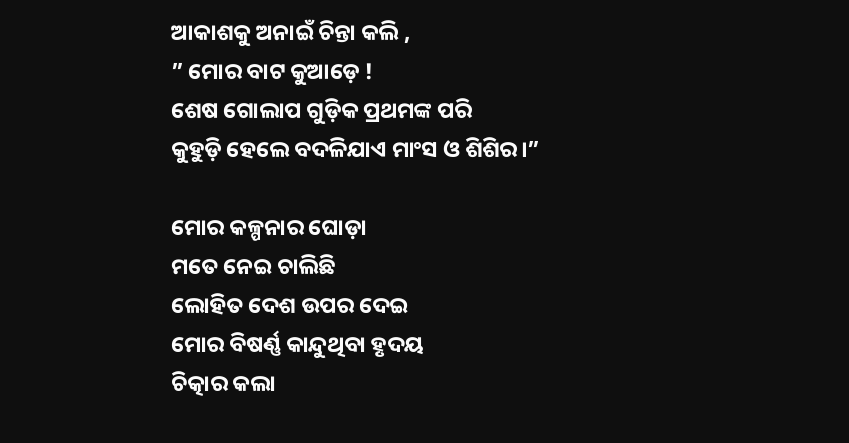ଆକାଶକୁ ଅନାଇଁ ଚିନ୍ତା କଲି ,
” ମୋର ବାଟ କୁଆଡ଼େ !
ଶେଷ ଗୋଲାପ ଗୁଡ଼ିକ ପ୍ରଥମଙ୍କ ପରି
କୁହୁଡ଼ି ହେଲେ ବଦଳିଯାଏ ମାଂସ ଓ ଶିଶିର।”

ମୋର କଳ୍ପନାର ଘୋଡ଼ା
ମତେ ନେଇ ଚାଲିଛି
ଲୋହିତ ଦେଶ ଉପର ଦେଇ
ମୋର ବିଷର୍ଣ୍ଣ କାନ୍ଦୁଥିବା ହୃଦୟ
ଚିତ୍କାର କଲା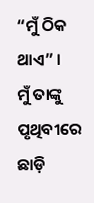“ମୁଁ ଠିକ ଥାଏ” ।
ମୁଁ ତାଙ୍କୁ ପୃଥିବୀରେ ଛାଡ଼ି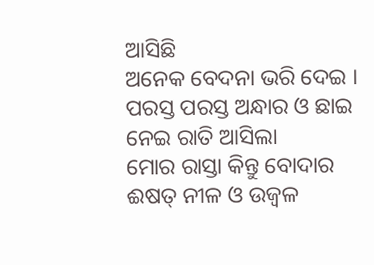ଆସିଛି
ଅନେକ ବେଦନା ଭରି ଦେଇ ।
ପରସ୍ତ ପରସ୍ତ ଅନ୍ଧାର ଓ ଛାଇ
ନେଇ ରାତି ଆସିଲା
ମୋର ରାସ୍ତା କିନ୍ତୁ ବୋଦାର
ଈଷତ୍ ନୀଳ ଓ ଉଜ୍ଵଳ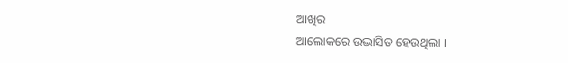ଆଖିର
ଆଲୋକରେ ଉଦ୍ଭାସିତ ହେଉଥିଲା ।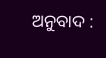ଅନୁବାଦ :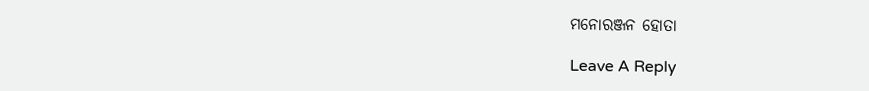ମନୋରଞ୍ଜନ ହୋତା

Leave A Reply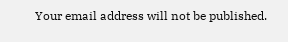Your email address will not be published.